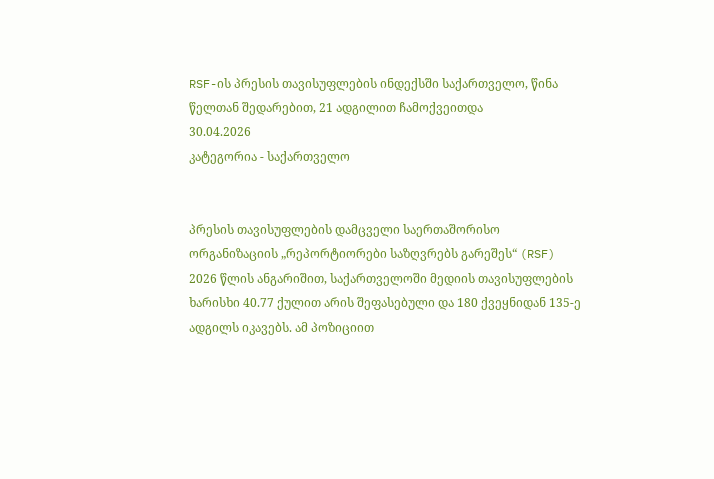RSF-ის პრესის თავისუფლების ინდექსში საქართველო, წინა წელთან შედარებით, 21 ადგილით ჩამოქვეითდა
30.04.2026
კატეგორია - საქართველო


პრესის თავისუფლების დამცველი საერთაშორისო ორგანიზაციის „რეპორტიორები საზღვრებს გარეშეს“ (RSF) 2026 წლის ანგარიშით, საქართველოში მედიის თავისუფლების ხარისხი 40.77 ქულით არის შეფასებული და 180 ქვეყნიდან 135-ე ადგილს იკავებს. ამ პოზიციით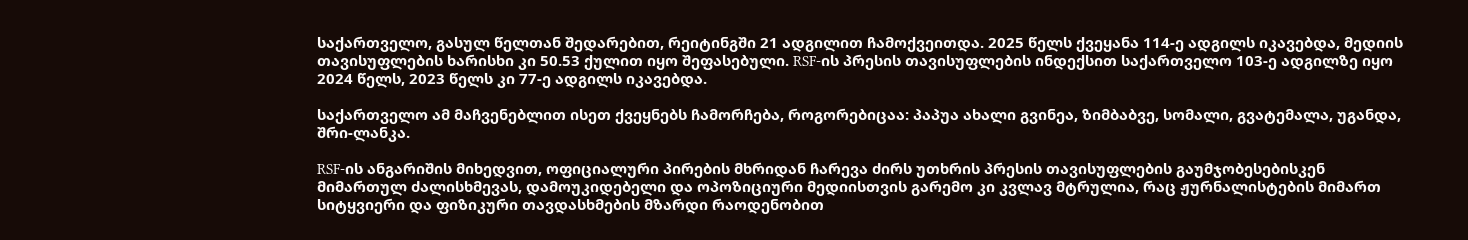საქართველო, გასულ წელთან შედარებით, რეიტინგში 21 ადგილით ჩამოქვეითდა. 2025 წელს ქვეყანა 114-ე ადგილს იკავებდა, მედიის თავისუფლების ხარისხი კი 50.53 ქულით იყო შეფასებული. RSF-ის პრესის თავისუფლების ინდექსით საქართველო 103-ე ადგილზე იყო 2024 წელს, 2023 წელს კი 77-ე ადგილს იკავებდა.

საქართველო ამ მაჩვენებლით ისეთ ქვეყნებს ჩამორჩება, როგორებიცაა: პაპუა ახალი გვინეა, ზიმბაბვე, სომალი, გვატემალა, უგანდა, შრი-ლანკა.

RSF-ის ანგარიშის მიხედვით, ოფიციალური პირების მხრიდან ჩარევა ძირს უთხრის პრესის თავისუფლების გაუმჯობესებისკენ მიმართულ ძალისხმევას, დამოუკიდებელი და ოპოზიციური მედიისთვის გარემო კი კვლავ მტრულია, რაც ჟურნალისტების მიმართ სიტყვიერი და ფიზიკური თავდასხმების მზარდი რაოდენობით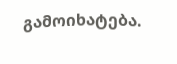გამოიხატება.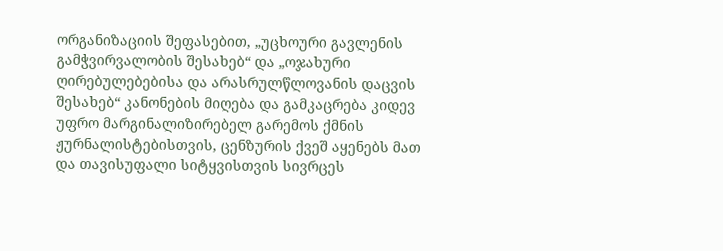ორგანიზაციის შეფასებით, „უცხოური გავლენის გამჭვირვალობის შესახებ“ და „ოჯახური ღირებულებებისა და არასრულწლოვანის დაცვის შესახებ“ კანონების მიღება და გამკაცრება კიდევ უფრო მარგინალიზირებელ გარემოს ქმნის ჟურნალისტებისთვის, ცენზურის ქვეშ აყენებს მათ და თავისუფალი სიტყვისთვის სივრცეს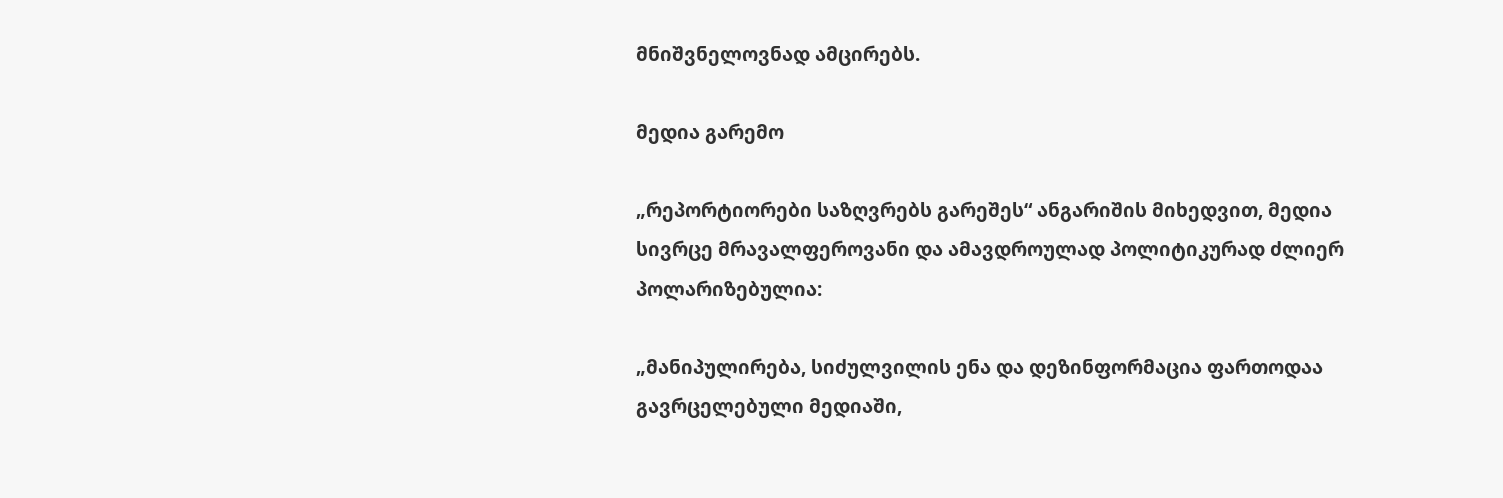მნიშვნელოვნად ამცირებს.

მედია გარემო

„რეპორტიორები საზღვრებს გარეშეს“ ანგარიშის მიხედვით, მედია სივრცე მრავალფეროვანი და ამავდროულად პოლიტიკურად ძლიერ პოლარიზებულია:

„მანიპულირება, სიძულვილის ენა და დეზინფორმაცია ფართოდაა გავრცელებული მედიაში,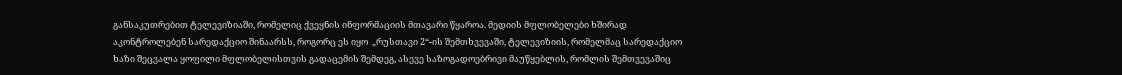განსაკუთრებით ტელევიზიაში, რომელიც ქვეყნის ინფორმაციის მთავარი წყაროა. მედიის მფლობელები ხშირად აკონტროლებენ სარედაქციო შინაარსს, როგორც ეს იყო  „რუსთავი 2“-ის შემთხვევაში, ტელევიზიის, რომელმაც სარედაქციო ხაზი შეცვალა ყოფილი მფლობელისთვის გადაცემის შემდეგ, ასევე საზოგადოებრივი მაუწყებლის, რომლის შემთვევაშიც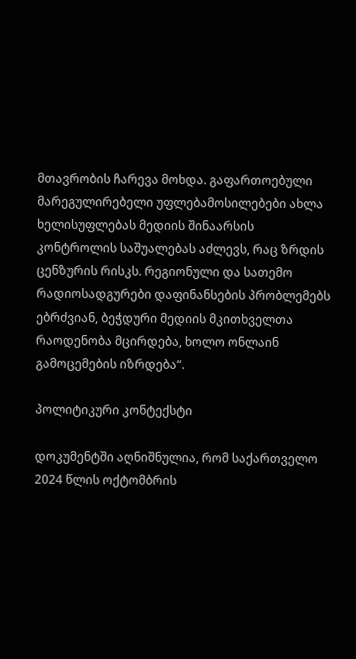მთავრობის ჩარევა მოხდა. გაფართოებული მარეგულირებელი უფლებამოსილებები ახლა ხელისუფლებას მედიის შინაარსის კონტროლის საშუალებას აძლევს, რაც ზრდის ცენზურის რისკს. რეგიონული და სათემო რადიოსადგურები დაფინანსების პრობლემებს ებრძვიან, ბეჭდური მედიის მკითხველთა რაოდენობა მცირდება, ხოლო ონლაინ გამოცემების იზრდება“.

პოლიტიკური კონტექსტი

დოკუმენტში აღნიშნულია, რომ საქართველო 2024 წლის ოქტომბრის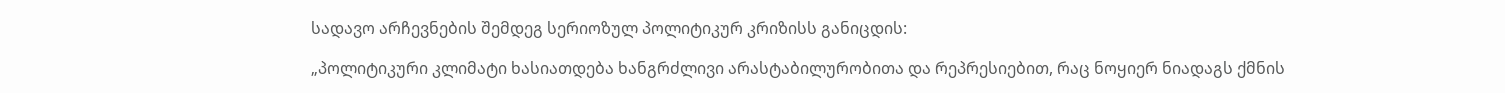სადავო არჩევნების შემდეგ სერიოზულ პოლიტიკურ კრიზისს განიცდის:

„პოლიტიკური კლიმატი ხასიათდება ხანგრძლივი არასტაბილურობითა და რეპრესიებით, რაც ნოყიერ ნიადაგს ქმნის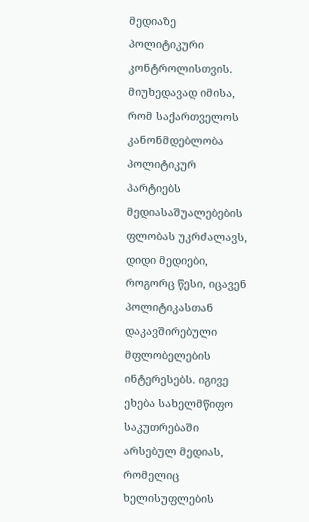მედიაზე პოლიტიკური კონტროლისთვის. მიუხედავად იმისა, რომ საქართველოს კანონმდებლობა პოლიტიკურ პარტიებს მედიასაშუალებების ფლობას უკრძალავს, დიდი მედიები, როგორც წესი, იცავენ პოლიტიკასთან დაკავშირებული მფლობელების ინტერესებს. იგივე ეხება სახელმწიფო საკუთრებაში არსებულ მედიას, რომელიც ხელისუფლების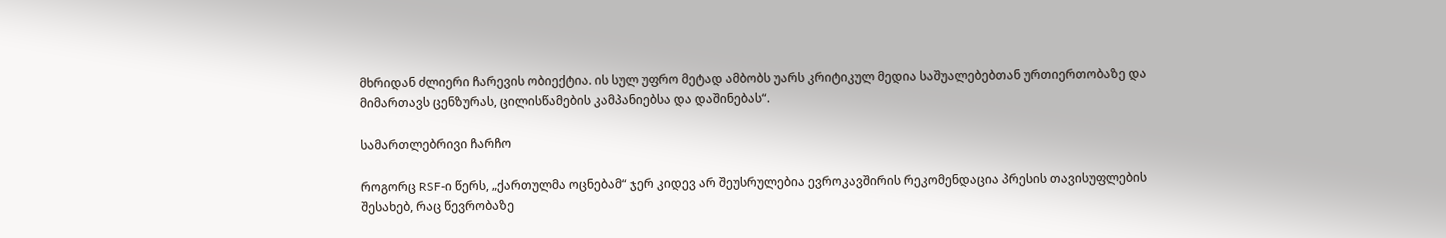მხრიდან ძლიერი ჩარევის ობიექტია. ის სულ უფრო მეტად ამბობს უარს კრიტიკულ მედია საშუალებებთან ურთიერთობაზე და მიმართავს ცენზურას, ცილისწამების კამპანიებსა და დაშინებას“.

სამართლებრივი ჩარჩო

როგორც RSF-ი წერს, „ქართულმა ოცნებამ“ ჯერ კიდევ არ შეუსრულებია ევროკავშირის რეკომენდაცია პრესის თავისუფლების შესახებ, რაც წევრობაზე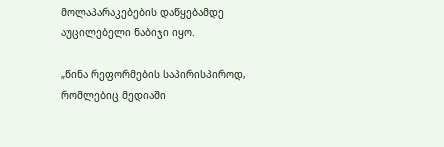მოლაპარაკებების დაწყებამდე აუცილებელი ნაბიჯი იყო.

„წინა რეფორმების საპირისპიროდ, რომლებიც მედიაში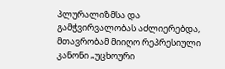პლურალიზმსა და გამჭვირვალობას აძლიერებდა, მთავრობამ მიიღო რეპრესიული კანონი „უცხოური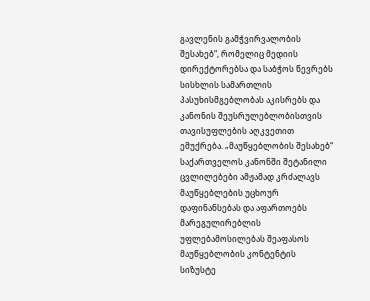გავლენის გამჭვირვალობის შესახებ“, რომელიც მედიის დირექტორებსა და საბჭოს წევრებს სისხლის სამართლის პასუხისმგებლობას აკისრებს და კანონის შეუსრულებლობისთვის თავისუფლების აღკვეთით ემუქრება. „მაუწყებლობის შესახებ“ საქართველოს კანონში შეტანილი ცვლილებები ამჟამად კრძალავს მაუწყებლების უცხოურ დაფინანსებას და აფართოებს მარეგულირებლის უფლებამოსილებას შეაფასოს მაუწყებლობის კონტენტის სიზუსტე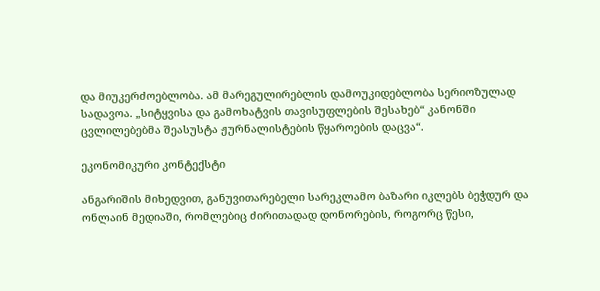და მიუკერძოებლობა. ამ მარეგულირებლის დამოუკიდებლობა სერიოზულად სადავოა. „სიტყვისა და გამოხატვის თავისუფლების შესახებ“ კანონში ცვლილებებმა შეასუსტა ჟურნალისტების წყაროების დაცვა“.

ეკონომიკური კონტექსტი

ანგარიშის მიხედვით, განუვითარებელი სარეკლამო ბაზარი იკლებს ბეჭდურ და ონლაინ მედიაში, რომლებიც ძირითადად დონორების, როგორც წესი,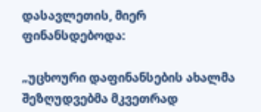დასავლეთის, მიერ ფინანსდებოდა:

„უცხოური დაფინანსების ახალმა შეზღუდვებმა მკვეთრად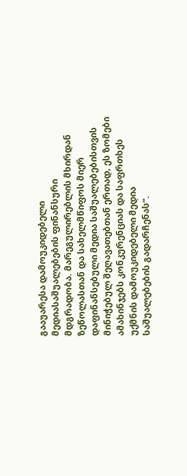გააუარესა დამოუკიდებელი მედიასაშუალებების ფინანსური მდგრადობა. მარეგულირებლის მხირდან ზეწოლასთან და სახელმწიფოს მიერ დაფინანსებული მედია საშუალებებისთვის მინიჭებულ შეღავათებთან ერთად, ეს ზომები ამახინჯებს კონკურენციას და საფრთხეს უქმნის დამოუკიდებელი მედია საშუალებების გადარჩენას“.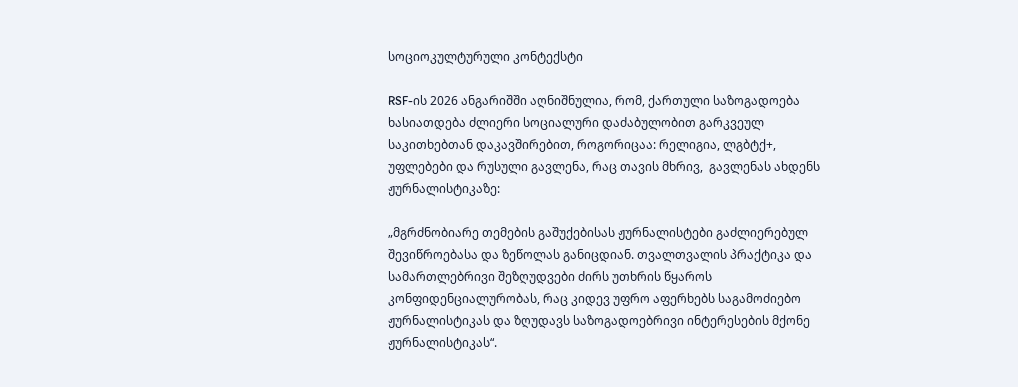სოციოკულტურული კონტექსტი

RSF-ის 2026 ანგარიშში აღნიშნულია, რომ, ქართული საზოგადოება ხასიათდება ძლიერი სოციალური დაძაბულობით გარკვეულ საკითხებთან დაკავშირებით, როგორიცაა: რელიგია, ლგბტქ+, უფლებები და რუსული გავლენა, რაც თავის მხრივ,  გავლენას ახდენს ჟურნალისტიკაზე:

„მგრძნობიარე თემების გაშუქებისას ჟურნალისტები გაძლიერებულ შევიწროებასა და ზეწოლას განიცდიან. თვალთვალის პრაქტიკა და სამართლებრივი შეზღუდვები ძირს უთხრის წყაროს კონფიდენციალურობას, რაც კიდევ უფრო აფერხებს საგამოძიებო ჟურნალისტიკას და ზღუდავს საზოგადოებრივი ინტერესების მქონე ჟურნალისტიკას“.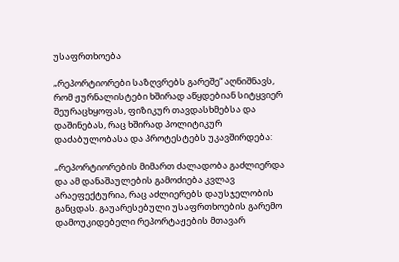უსაფრთხოება

„რეპორტიორები საზღვრებს გარეშე“ აღნიშნავს, რომ ჟურნალისტები ხშირად აწყდებიან სიტყვიერ შეურაცხყოფას, ფიზიკურ თავდასხმებსა და დაშინებას, რაც ხშირად პოლიტიკურ დაძაბულობასა და პროტესტებს უკავშირდება:

„რეპორტიორების მიმართ ძალადობა გაძლიერდა და ამ დანაშაულების გამოძიება კვლავ არაეფექტურია, რაც აძლიერებს დაუსჯელობის განცდას. გაუარესებული უსაფრთხოების გარემო დამოუკიდებელი რეპორტაჟების მთავარ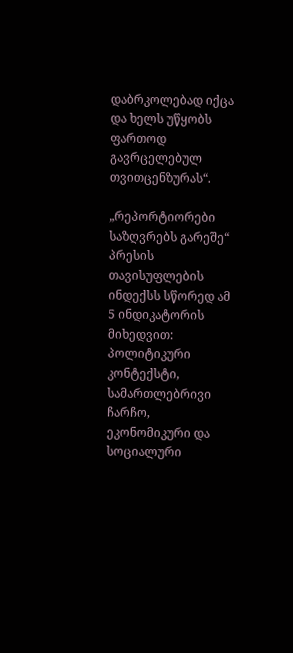დაბრკოლებად იქცა და ხელს უწყობს ფართოდ გავრცელებულ თვითცენზურას“.

„რეპორტიორები საზღვრებს გარეშე“ პრესის თავისუფლების ინდექსს სწორედ ამ 5 ინდიკატორის მიხედვით: პოლიტიკური კონტექსტი, სამართლებრივი ჩარჩო, ეკონომიკური და სოციალური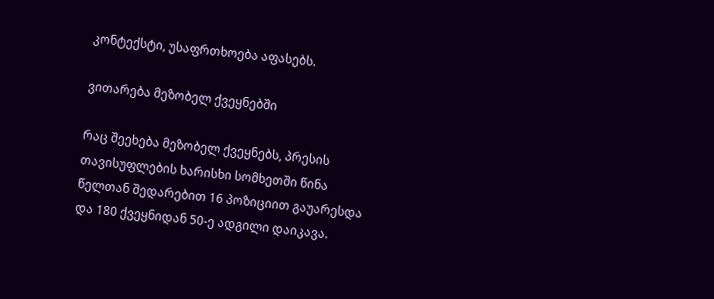კონტექსტი, უსაფრთხოება აფასებს.

ვითარება მეზობელ ქვეყნებში

რაც შეეხება მეზობელ ქვეყნებს, პრესის თავისუფლების ხარისხი სომხეთში წინა წელთან შედარებით 16 პოზიციით გაუარესდა და 180 ქვეყნიდან 50-ე ადგილი დაიკავა.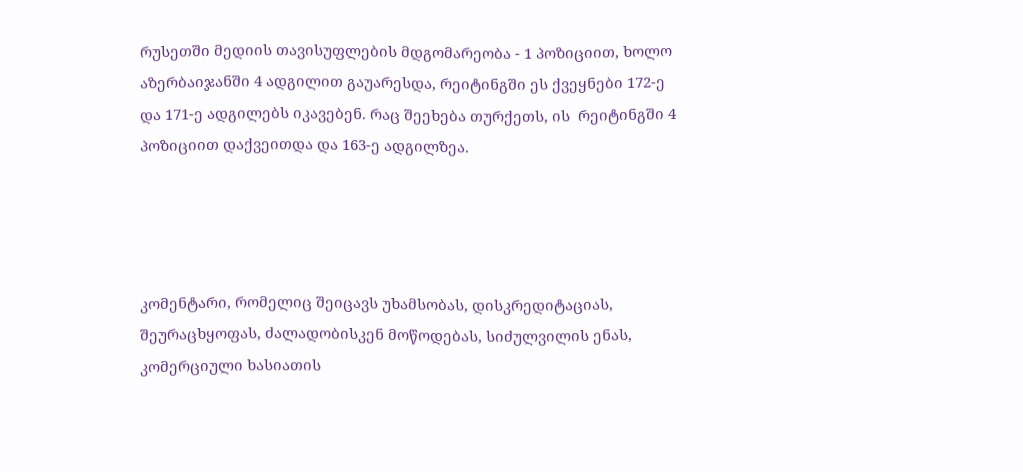რუსეთში მედიის თავისუფლების მდგომარეობა - 1 პოზიციით, ხოლო აზერბაიჯანში 4 ადგილით გაუარესდა, რეიტინგში ეს ქვეყნები 172-ე და 171-ე ადგილებს იკავებენ. რაც შეეხება თურქეთს, ის  რეიტინგში 4 პოზიციით დაქვეითდა და 163-ე ადგილზეა.




კომენტარი, რომელიც შეიცავს უხამსობას, დისკრედიტაციას, შეურაცხყოფას, ძალადობისკენ მოწოდებას, სიძულვილის ენას, კომერციული ხასიათის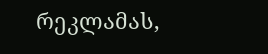რეკლამას,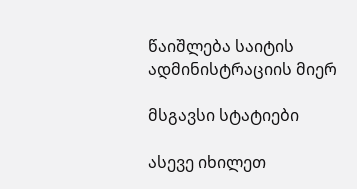წაიშლება საიტის ადმინისტრაციის მიერ

მსგავსი სტატიები

ასევე იხილეთ